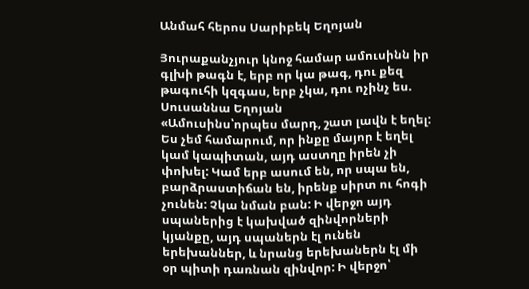Անմահ հերոս Սարիբեկ Եղոյան

Յուրաքանչյուր կնոջ համար ամուսինն իր գլխի թագն է, երբ որ կա թագ, դու քեզ թագուհի կզգաս, երբ չկա, դու ոչինչ ես. Սուսաննա Եղոյան
«Ամուսինս՝որպես մարդ, շատ լավն է եղել: Ես չեմ համարում, որ ինքը մայոր է եղել կամ կապիտան, այդ աստղը իրեն չի փոխել: Կամ երբ ասում են, որ սպա են, բարձրաստիճան են, իրենք սիրտ ու հոգի չունեն: Չկա նման բան: Ի վերջո այդ սպաներից է կախված զինվորների կյանքը, այդ սպաներն էլ ունեն երեխաններ, և նրանց երեխաներն էլ մի օր պիտի դառնան զինվոր: Ի վերջո՝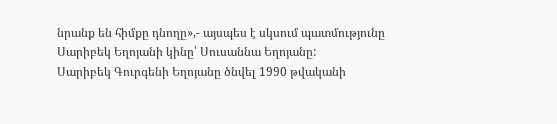նրանք են հիմքը դնողը»,- այսպես է սկսում պատմությունը Սարիբեկ Եղոյանի կինը՝ Սուսաննա Եղոյանը:
Սարիբեկ Գուրգենի Եղոյանը ծնվել 1990 թվականի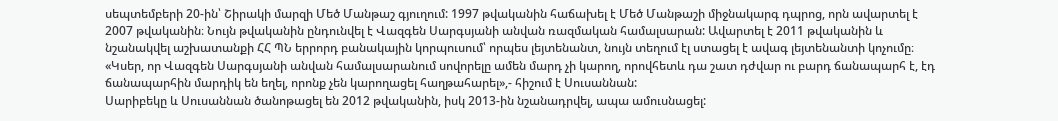սեպտեմբերի 20-ին՝ Շիրակի մարզի Մեծ Մանթաշ գյուղում: 1997 թվականին հաճախել է Մեծ Մանթաշի միջնակարգ դպրոց, որն ավարտել է 2007 թվականին։ Նույն թվականին ընդունվել է Վազգեն Սարգսյանի անվան ռազմական համալսարան: Ավարտել է 2011 թվականին և նշանակվել աշխատանքի ՀՀ ՊՆ երրորդ բանակային կորպուսում՝ որպես լեյտենանտ, նույն տեղում էլ ստացել է ավագ լեյտենանտի կոչումը։
«Կսեր, որ Վազգեն Սարգսյանի անվան համալսարանում սովորելը ամեն մարդ չի կարող, որովհետև դա շատ դժվար ու բարդ ճանապարհ է, էդ ճանապարհին մարդիկ են եղել, որոնք չեն կարողացել հաղթահարել»,- հիշում է Սուսաննան:
Սարիբեկը և Սուսաննան ծանոթացել են 2012 թվականին, իսկ 2013-ին նշանադրվել, ապա ամուսնացել: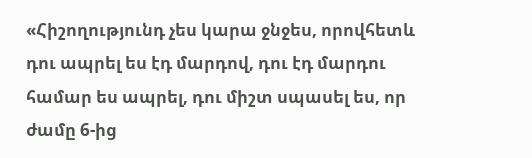«Հիշողությունդ չես կարա ջնջես, որովհետև դու ապրել ես էդ մարդով, դու էդ մարդու համար ես ապրել, դու միշտ սպասել ես, որ ժամը 6-ից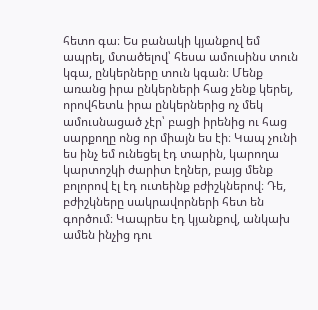հետո գա։ Ես բանակի կյանքով եմ ապրել, մտածելով՝ հեսա ամուսինս տուն կգա, ընկերները տուն կգան։ Մենք առանց իրա ընկերների հաց չենք կերել, որովհետև իրա ընկերներից ոչ մեկ ամուսնացած չէր՝ բացի իրենից ու հաց սարքողը ոնց որ միայն ես էի։ Կապ չունի ես ինչ եմ ունեցել էդ տարին, կարողա կարտոշկի ժարիտ էղներ, բայց մենք բոլորով էլ էդ ուտեինք բժիշկներով։ Դե, բժիշկները սակրավորների հետ են գործում։ Կապրես էդ կյանքով, անկախ ամեն ինչից դու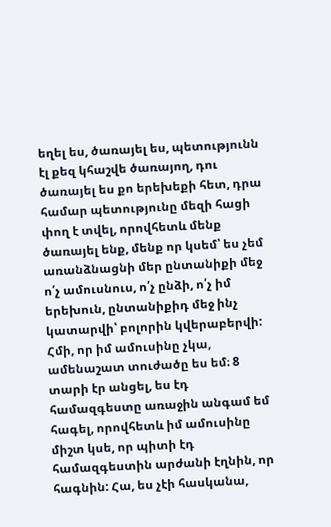եղել ես, ծառայել ես, պետությունն էլ քեզ կհաշվե ծառայող, դու ծառայել ես քո երեխեքի հետ, դրա համար պետությունը մեզի հացի փող է տվել, որովհետև մենք ծառայել ենք, մենք որ կսեմ՝ ես չեմ առանձնացնի մեր ընտանիքի մեջ ո՛չ ամուսնուս, ո՛չ ընձի, ո՛չ իմ երեխուն, ընտանիքիդ մեջ ինչ կատարվի՝ բոլորին կվերաբերվի: Հմի, որ իմ ամուսինը չկա, ամենաշատ տուժածը ես եմ։ 8 տարի էր անցել, ես էդ համազգեստը առաջին անգամ եմ հագել, որովհետև իմ ամուսինը միշտ կսե, որ պիտի էդ համազգեստին արժանի էղնին, որ հագնին: Հա, ես չէի հասկանա,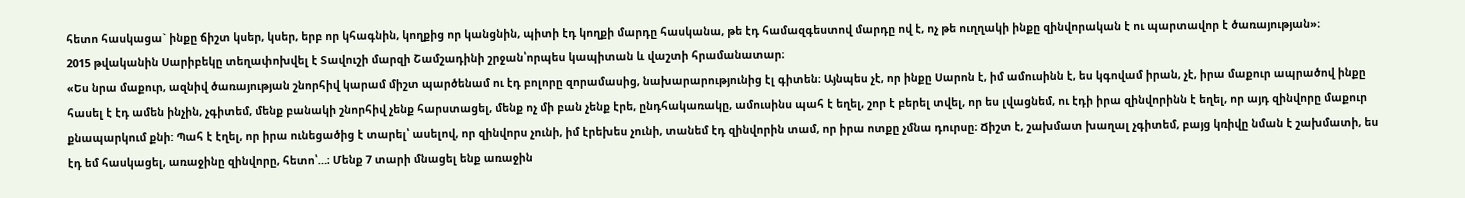հետո հասկացա` ինքը ճիշտ կսեր, կսեր, երբ որ կհագնին, կողքից որ կանցնին, պիտի էդ կողքի մարդը հասկանա, թե էդ համազգեստով մարդը ով է, ոչ թե ուղղակի ինքը զինվորական է ու պարտավոր է ծառայության»։
2015 թվականին Սարիբեկը տեղափոխվել է Տավուշի մարզի Շամշադինի շրջան՝որպես կապիտան և վաշտի հրամանատար։
«Ես նրա մաքուր, ազնիվ ծառայության շնորհիվ կարամ միշտ պարծենամ ու էդ բոլորը զորամասից, նախարարությունից էլ գիտեն։ Այնպես չէ, որ ինքը Սարոն է, իմ ամուսինն է, ես կգովամ իրան, չէ, իրա մաքուր ապրածով ինքը հասել է էդ ամեն ինչին, չգիտեմ, մենք բանակի շնորհիվ չենք հարստացել, մենք ոչ մի բան չենք էրե, ընդհակառակը, ամուսինս պահ է եղել, շոր է բերել տվել, որ ես լվացնեմ, ու էդի իրա զինվորինն է եղել, որ այդ զինվորը մաքուր քնապարկում քնի: Պահ է էղել, որ իրա ունեցածից է տարել՝ ասելով, որ զինվորս չունի, իմ էրեխես չունի, տանեմ էդ զինվորին տամ, որ իրա ոտքը չմնա դուրսը։ Ճիշտ է, շախմատ խաղալ չգիտեմ, բայց կռիվը նման է շախմատի, ես էդ եմ հասկացել, առաջինը զինվորը, հետո՝…։ Մենք 7 տարի մնացել ենք առաջին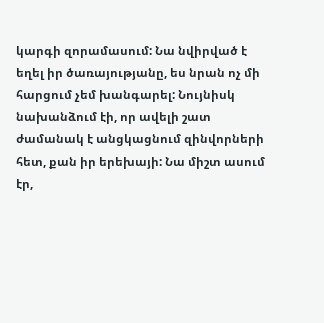կարգի զորամասում: Նա նվիրված է եղել իր ծառայությանը, ես նրան ոչ մի հարցում չեմ խանգարել: Նույնիսկ նախանձում էի, որ ավելի շատ ժամանակ է անցկացնում զինվորների հետ, քան իր երեխայի: Նա միշտ ասում էր,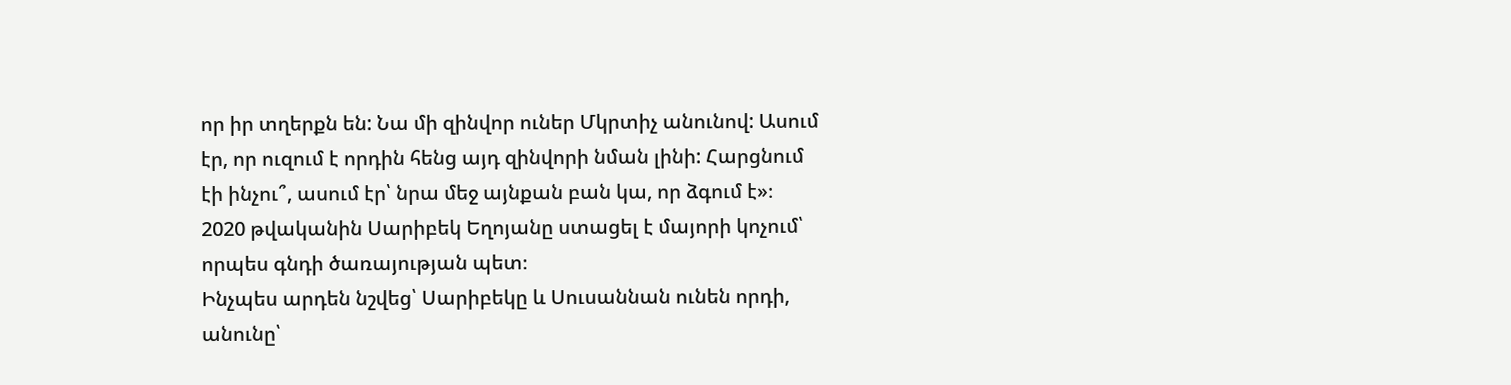որ իր տղերքն են: Նա մի զինվոր ուներ Մկրտիչ անունով: Ասում էր, որ ուզում է որդին հենց այդ զինվորի նման լինի: Հարցնում էի ինչու՞, ասում էր՝ նրա մեջ այնքան բան կա, որ ձգում է»։
2020 թվականին Սարիբեկ Եղոյանը ստացել է մայորի կոչում՝ որպես գնդի ծառայության պետ։
Ինչպես արդեն նշվեց՝ Սարիբեկը և Սուսաննան ունեն որդի, անունը՝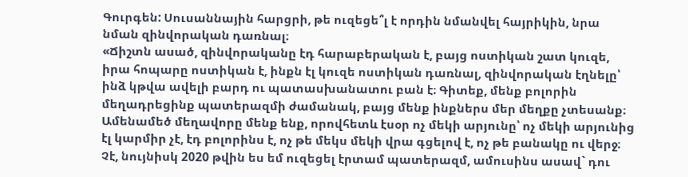Գուրգեն: Սուսաննային հարցրի, թե ուզեցե՞լ է որդին նմանվել հայրիկին, նրա նման զինվորական դառնալ։
«Ճիշտն ասած, զինվորականը էդ հարաբերական է, բայց ոստիկան շատ կուզե, իրա հոպարը ոստիկան է, ինքն էլ կուզե ոստիկան դառնալ, զինվորական էղնելը՝ ինձ կթվա ավելի բարդ ու պատասխանատու բան է։ Գիտեք, մենք բոլորին մեղադրեցինք պատերազմի ժամանակ, բայց մենք ինքներս մեր մեղքը չտեսանք։ Ամենամեծ մեղավորը մենք ենք, որովհետև էսօր ոչ մեկի արյունը՝ ոչ մեկի արյունից էլ կարմիր չէ, էդ բոլորինս է, ոչ թե մեկս մեկի վրա գցելով է, ոչ թե բանակը ու վերջ։ Չէ, նույնիսկ 2020 թվին ես եմ ուզեցել էրտամ պատերազմ, ամուսինս ասավ` դու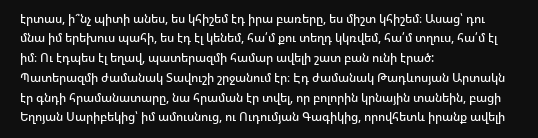էրտաս, ի՞նչ պիտի անես, ես կհիշեմ էդ իրա բառերը, ես միշտ կհիշեմ։ Ասաց՝ դու մնա իմ երեխուս պահի, ես էդ էլ կենեմ, հա՛մ քու տեղդ կկռվեմ, հա՛մ տղուս, հա՛մ էլ իմ։ Ու էդպես էլ եղավ, պատերազմի համար ավելի շատ բան ունի էրած: Պատերազմի ժամանակ Տավուշի շրջանում էր։ Էդ ժամանակ Թադևոսյան Արտակն էր գնդի հրամանատարը, նա հրաման էր տվել, որ բոլորին կրնային տանեին, բացի Եղոյան Սարիբեկից՝ իմ ամուսնուց, ու Ուդումյան Գագիկից, որովհետև իրանք ավելի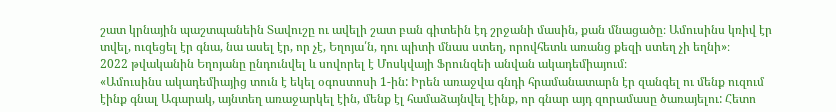շատ կրնային պաշտպանեին Տավուշը ու ավելի շատ բան գիտեին էդ շրջանի մասին, քան մնացածը։ Ամուսինս կռիվ էր տվել, ուզեցել էր գնա, նա ասել էր, որ չէ, Եղոյա՛ն, դու պիտի մնաս ստեղ, որովհետև առանց քեզի ստեղ չի եղնի»։
2022 թվականին Եղոյանը ընդունվել և սովորել է Մոսկվայի Ֆրունզեի անվան ակադեմիայում։
«Ամուսինս ակադեմիայից տուն է եկել օգոստոսի 1-ին: Իրեն առաջվա գնդի հրամանատարն էր զանգել ու մենք ուզում էինք գնալ Ագարակ, այնտեղ առաջարկել էին, մենք էլ համաձայնվել էինք, որ գնար այդ զորամասը ծառայելու: Հետո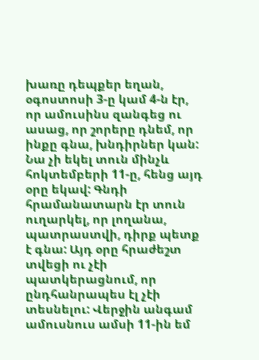խառը դեպքեր եղան, օգոստոսի 3-ը կամ 4-ն էր, որ ամուսինս զանգեց ու ասաց, որ շորերը դնեմ, որ ինքը գնա, խնդիրներ կան: Նա չի եկել տուն մինչև հոկտեմբերի 11-ը, հենց այդ օրը եկավ: Գնդի հրամանատարն էր տուն ուղարկել, որ լողանա, պատրաստվի, դիրք պետք է գնա: Այդ օրը հրաժեշտ տվեցի ու չէի պատկերացնում, որ ընդհանրապես էլ չէի տեսնելու: Վերջին անգամ ամուսնուս ամսի 11-ին եմ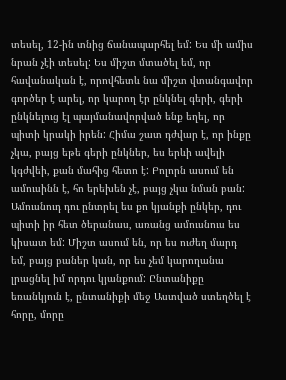տեսել, 12-ին տնից ճանապարհել եմ: Ես մի ամիս նրան չէի տեսել: Ես միշտ մտածել եմ, որ հավանական է, որովհետև նա միշտ վտանգավոր գործեր է արել, որ կարող էր ընկնել գերի, գերի ընկնելուց էլ պայմանավորված ենք եղել, որ պիտի կրակի իրեն: Հիմա շատ դժվար է, որ ինքը չկա, բայց եթե գերի ընկներ, ես երևի ավելի կգժվեի, քան մահից հետո է: Բոլորն ասում են ամուսինն է, հո երեխեն չէ, բայց չկա նման բան: Ամուսնուդ դու ընտրել ես քո կյանքի ընկեր, դու պիտի իր հետ ծերանաս, առանց ամուսնուս ես կիսատ եմ: Միշտ ասում են, որ ես ուժեղ մարդ եմ, բայց բաներ կան, որ ես չեմ կարողանա լրացնել իմ որդու կյանքում: Ընտանիքը եռանկյուն է, ընտանիքի մեջ Աստված ստեղծել է հորը, մորը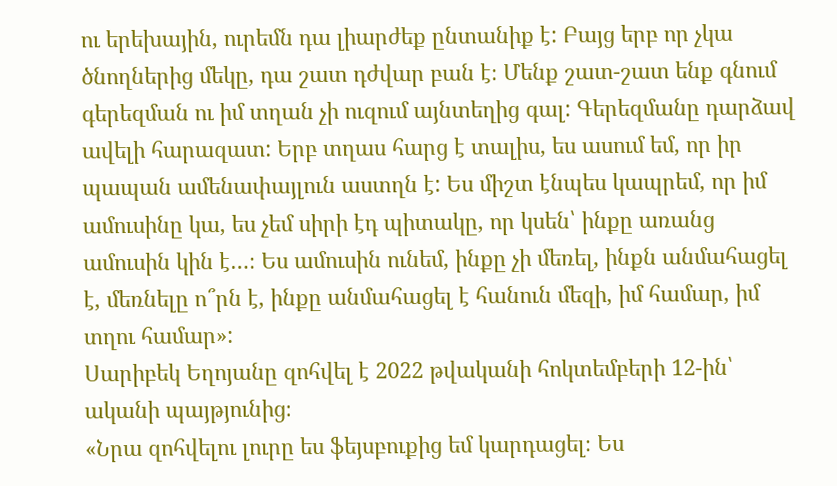ու երեխային, ուրեմն դա լիարժեք ընտանիք է: Բայց երբ որ չկա ծնողներից մեկը, դա շատ դժվար բան է։ Մենք շատ-շատ ենք գնում գերեզման ու իմ տղան չի ուզում այնտեղից գալ: Գերեզմանը դարձավ ավելի հարազատ: Երբ տղաս հարց է տալիս, ես ասում եմ, որ իր պապան ամենափայլուն աստղն է: Ես միշտ էնպես կապրեմ, որ իմ ամուսինը կա, ես չեմ սիրի էդ պիտակը, որ կսեն՝ ինքը առանց ամուսին կին է…։ Ես ամուսին ունեմ, ինքը չի մեռել, ինքն անմահացել է, մեռնելը ո՞րն է, ինքը անմահացել է հանուն մեզի, իմ համար, իմ տղու համար»:
Սարիբեկ Եղոյանը զոհվել է 2022 թվականի հոկտեմբերի 12-ին՝ ականի պայթյունից։
«Նրա զոհվելու լուրը ես ֆեյսբուքից եմ կարդացել։ Ես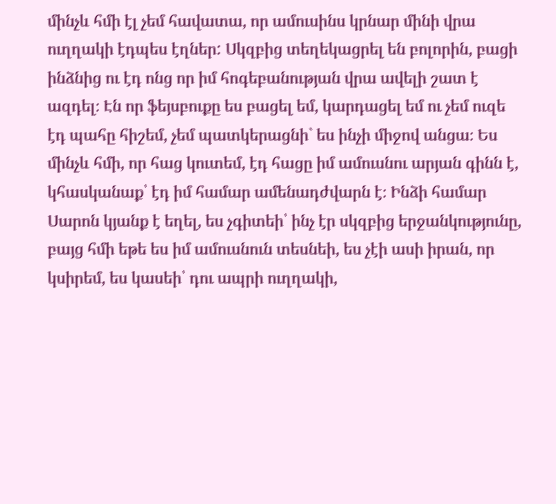մինչև հմի էլ չեմ հավատա, որ ամուսինս կրնար մինի վրա ուղղակի էդպես էղներ: Սկզբից տեղեկացրել են բոլորին, բացի ինձնից ու էդ ոնց որ իմ հոգեբանության վրա ավելի շատ է ազդել։ Էն որ ֆեյսբուքը ես բացել եմ, կարդացել եմ ու չեմ ուզե էդ պահը հիշեմ, չեմ պատկերացնի` ես ինչի միջով անցա։ Ես մինչև հմի, որ հաց կուտեմ, էդ հացը իմ ամուսնու արյան գինն է, կհասկանաք՝ էդ իմ համար ամենադժվարն է։ Ինձի համար Սարոն կյանք է եղել, ես չգիտեի՝ ինչ էր սկզբից երջանկությունը, բայց հմի եթե ես իմ ամուսնուն տեսնեի, ես չէի ասի իրան, որ կսիրեմ, ես կասեի՝ դու ապրի ուղղակի,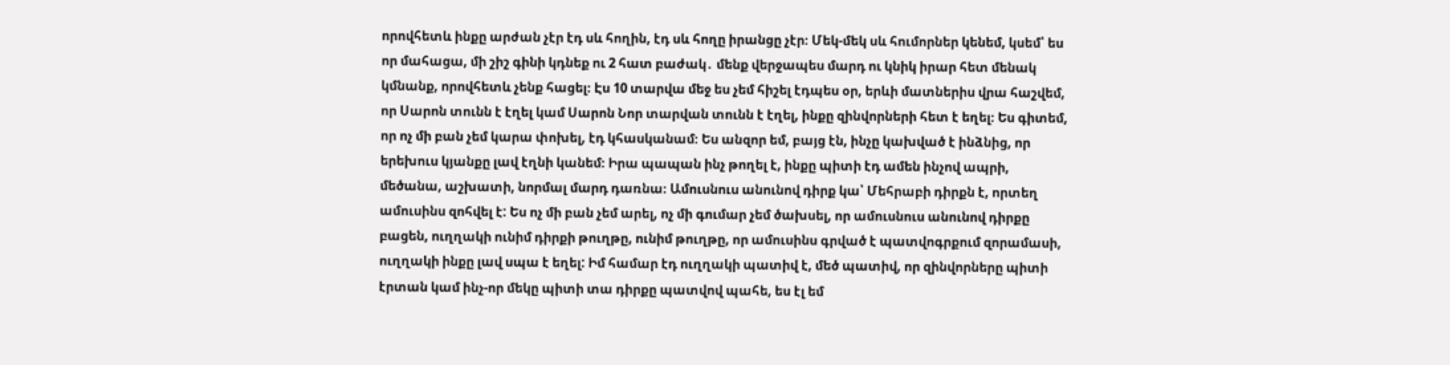որովհետև ինքը արժան չէր էդ սև հողին, էդ սև հողը իրանցը չէր։ Մեկ-մեկ սև հումորներ կենեմ, կսեմ՝ ես որ մահացա, մի շիշ գինի կդնեք ու 2 հատ բաժակ․ մենք վերջապես մարդ ու կնիկ իրար հետ մենակ կմնանք, որովհետև չենք հացել։ Էս 10 տարվա մեջ ես չեմ հիշել էդպես օր, երևի մատներիս վրա հաշվեմ, որ Սարոն տունն է էղել կամ Սարոն Նոր տարվան տունն է էղել, ինքը զինվորների հետ է եղել։ Ես գիտեմ, որ ոչ մի բան չեմ կարա փոխել, էդ կհասկանամ։ Ես անզոր եմ, բայց էն, ինչը կախված է ինձնից, որ երեխուս կյանքը լավ էղնի կանեմ։ Իրա պապան ինչ թողել է, ինքը պիտի էդ ամեն ինչով ապրի, մեծանա, աշխատի, նորմալ մարդ դառնա։ Ամուսնուս անունով դիրք կա՝ Մեհրաբի դիրքն է, որտեղ ամուսինս զոհվել է: Ես ոչ մի բան չեմ արել, ոչ մի գումար չեմ ծախսել, որ ամուսնուս անունով դիրքը բացեն, ուղղակի ունիմ դիրքի թուղթը, ունիմ թուղթը, որ ամուսինս գրված է պատվոգրքում զորամասի, ուղղակի ինքը լավ սպա է եղել: Իմ համար էդ ուղղակի պատիվ է, մեծ պատիվ, որ զինվորները պիտի էրտան կամ ինչ-որ մեկը պիտի տա դիրքը պատվով պահե, ես էլ եմ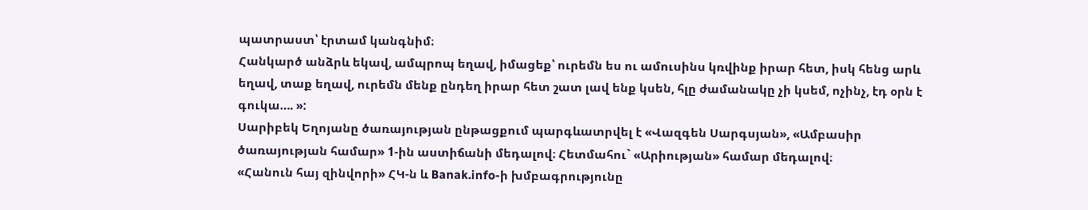պատրաստ՝ էրտամ կանգնիմ։
Հանկարծ անձրև եկավ, ամպրոպ եղավ, իմացեք՝ ուրեմն ես ու ամուսինս կռվինք իրար հետ, իսկ հենց արև եղավ, տաք եղավ, ուրեմն մենք ընդեղ իրար հետ շատ լավ ենք կսեն, հլը ժամանակը չի կսեմ, ոչինչ, էդ օրն է գուկա…. »:
Սարիբեկ Եղոյանը ծառայության ընթացքում պարգևատրվել է «Վազգեն Սարգսյան», «Ամբասիր ծառայության համար» 1-ին աստիճանի մեդալով։ Հետմահու` «Արիության» համար մեդալով։
«Հանուն հայ զինվորի» ՀԿ-ն և Banak.info-ի խմբագրությունը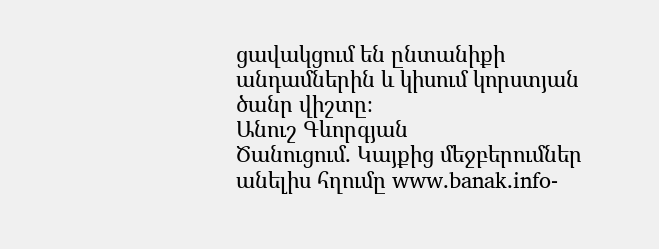ցավակցում են ընտանիքի անդամներին և կիսում կորստյան ծանր վիշտը։
Անուշ Գևորգյան
Ծանուցում․ Կայքից մեջբերումներ անելիս հղումը www.banak.info-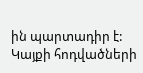ին պարտադիր է: Կայքի հոդվածների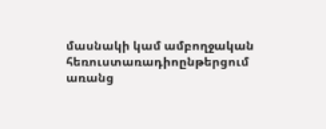մասնակի կամ ամբողջական հեռուստառադիոընթերցում առանց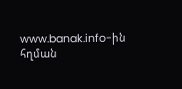www.banak.info-ին հղման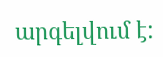արգելվում է: